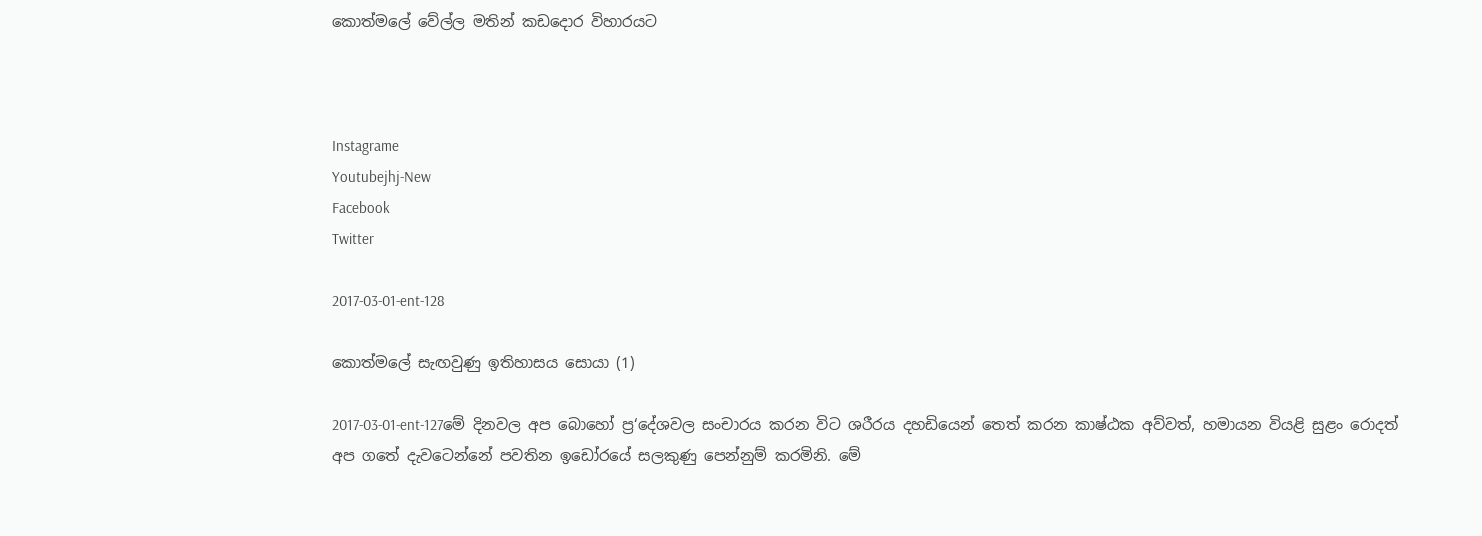කොත්මලේ වේල්ල මතින් කඩදොර විහාරයට



Instagrame
Youtubejhj-New
Facebook
Twitter

2017-03-01-ent-128

කොත්මලේ සැඟවුණු ඉතිහාසය සොයා (1)

2017-03-01-ent-127මේ දිනවල අප බොහෝ ප්‍ර‘දේශවල සංචාරය කරන විට ශරීරය දහඩියෙන් තෙත් කරන කාෂ්ඨක අව්වත්, හමායන වියළි සුළං රොදත් අප ගතේ දැවටෙන්නේ පවතින ඉඩෝරයේ සලකුණු පෙන්නුම් කරමිනි. මේ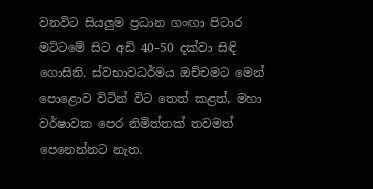වනවිට සියලුම ප්‍රධාන ගංඟා පිටාර මට්ටමේ සිට අඩි 40–50 දක්වා සිඳි ගොසිනි. ස්වභාවධර්මය ඔච්චමට මෙන් පොළොව විටින් විට තෙත් කළත්, මහා වර්ෂාවක පෙර නිමිත්තක් තවමත් පෙනෙන්නට නැත.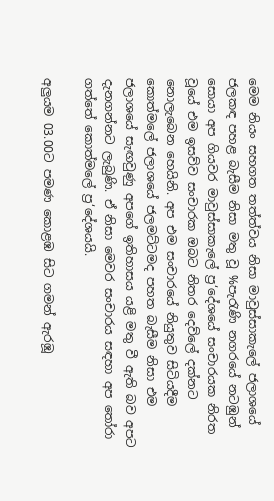මෙම නියං සහගත තත්ත්වය නිසා මාවුස්සාකැලේ ජලාශයේ ජලකඳ පහළ බැසීම නිසා මතු වූ %පැරැණි නගරයේ නටඹුන් සොයා අප ගියවර මාවුස්සාකැලේ ප්‍ර‘දේශයේ සංචාරයක නිරත වූයේ එම ඉසව්ව සංචාරක ඔබට නිතර දෙව්ලේ දක්නට නොලැබෙන හෙයිනි. අප එම සංචාරයේ නියුතුව සිටියදීම කොත්මලේ ජලාශයේ ජලමට්ටමද පහත බැසීම නිසා එම ජලාශයේ සැඟවුණු අපගේ ඉතිහාසය යළි මතු වී ඇති බව අපට දැනගන්නට ලැබුණි. ඒ නිසා මෙවර සංචාරය සඳහා අප තෝරා ගත්තේ කොත්මලේ ප්‍ර‘දේශයයි.

අලුයම 03.00ට පමණ කොළඹ සිට ගමන් ඇරඹූ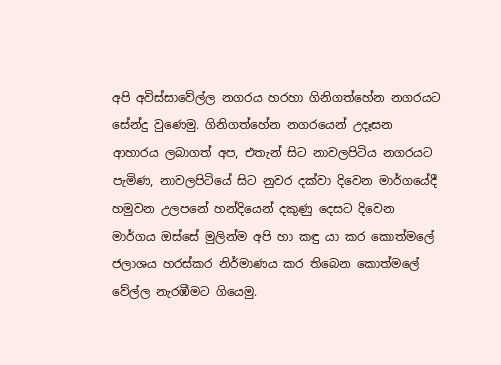අපි අවිස්සාවේල්ල නගරය හරහා ගිනිගත්හේන නගරයට සේන්දු වුණෙමු. ගිනිගත්හේන නගරයෙන් උදෑසන ආහාරය ලබාගත් අප, එතැන් සිට නාවලපිටිය නගරයට පැමිණ, නාවලපිටියේ සිට නුවර දක්වා දිවෙන මාර්ගයේදී හමුවන උලපනේ හන්දියෙන් දකුණු දෙසට දිවෙන මාර්ගය ඔස්සේ මුලින්ම අපි හා කඳු යා කර කොත්මලේ ජලාශය හරස්කර නිර්මාණය කර තිබෙන කොත්මලේ වේල්ල නැරඹීමට ගියෙමු.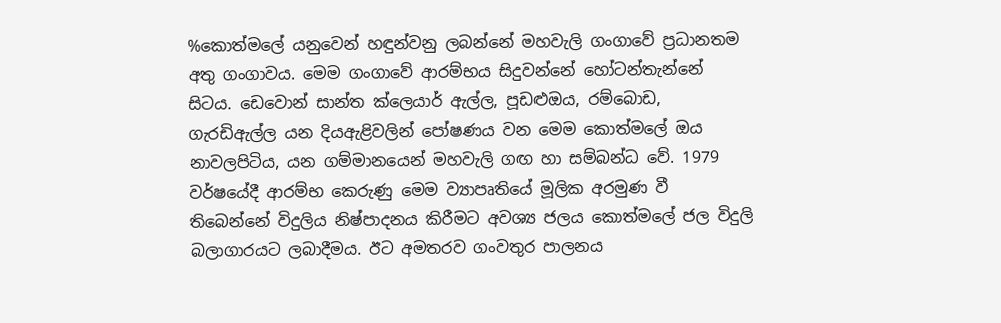%කොත්මලේ යනුවෙන් හඳුන්වනු ලබන්නේ මහවැලි ගංගාවේ ප්‍රධානතම අතු ගංගාවය. මෙම ගංගාවේ ආරම්භය සිදුවන්නේ හෝටන්තැන්නේ සිටය. ඩෙවොන් සාන්ත ක්ලෙයාර් ඇල්ල, පූඩළුඔය, රම්බොඩ, ගැරඩිඇල්ල යන දියඇළිවලින් පෝෂණය වන මෙම කොත්මලේ ඔය නාවලපිටිය, යන ගම්මානයෙන් මහවැලි ගඟ හා සම්බන්ධ වේ. 1979 වර්ෂයේදී ආරම්භ කෙරුණු මෙම ව්‍යාපෘතියේ මූලික අරමුණ වී තිබෙන්නේ විදුලිය නිෂ්පාදනය කිරීමට අවශ්‍ය ජලය කොත්මලේ ජල විදුලි බලාගාරයට ලබාදීමය. ඊට අමතරව ගංවතුර පාලනය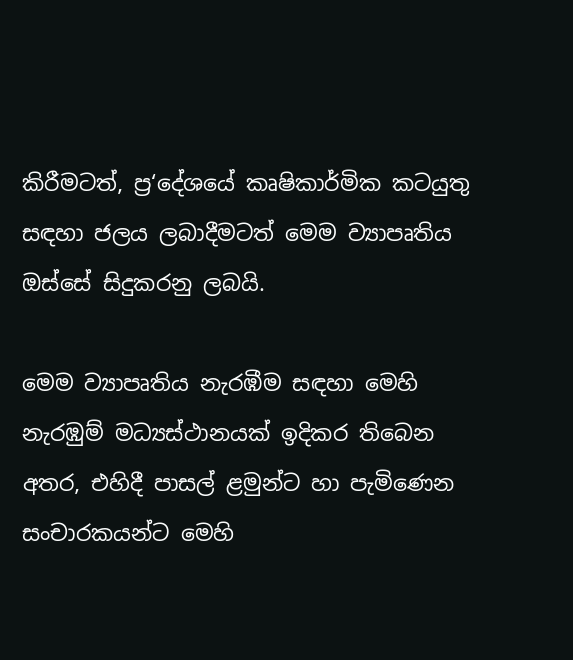කිරීමටත්, ප්‍ර‘දේශයේ කෘෂිකාර්මික කටයුතු සඳහා ජලය ලබාදීමටත් මෙම ව්‍යාපෘතිය ඔස්සේ සිදුකරනු ලබයි.

මෙම ව්‍යාපෘතිය නැරඹීම සඳහා මෙහි නැරඹුම් මධ්‍යස්ථානයක් ඉදිකර තිබෙන අතර, එහිදී පාසල් ළමුන්ට හා පැමිණෙන සංචාරකයන්ට මෙහි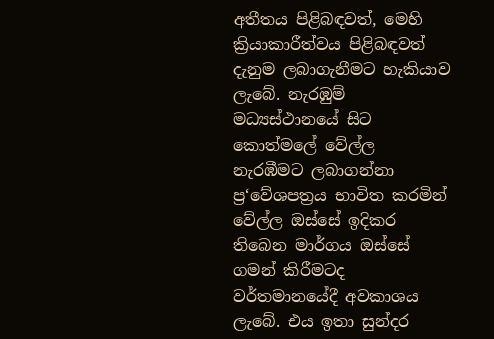අතීතය පිළිබඳවත්, මෙහි ක්‍රියාකාරීත්වය පිළිබඳවත් දැනුම ලබාගැනීමට හැකියාව ලැබේ. නැරඹුම් මධ්‍යස්ථානයේ සිට කොත්මලේ වේල්ල නැරඹීමට ලබාගන්නා ප්‍ර‘වේශපත්‍රය භාවිත කරමින් වේල්ල ඔස්සේ ඉදිකර තිබෙන මාර්ගය ඔස්සේ ගමන් කිරීමටද වර්තමානයේදී අවකාශය ලැබේ. එය ඉතා සුන්දර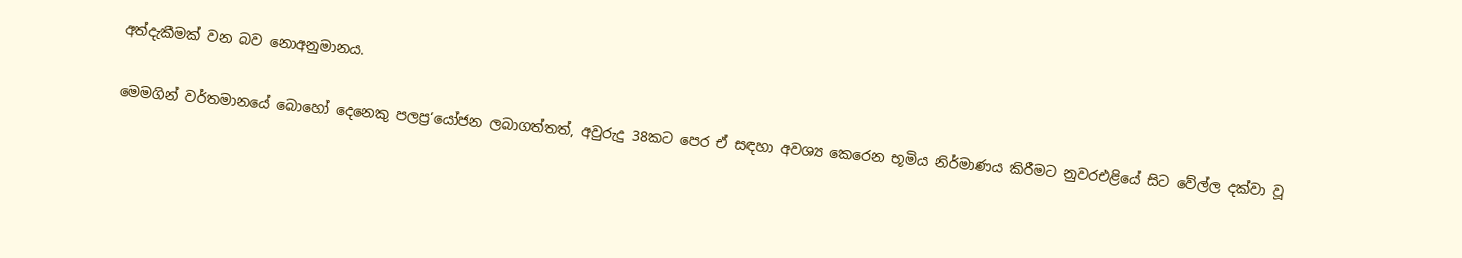අත්දැකීමක් වන බව නොඅනුමානය.

මෙමගින් වර්තමානයේ බොහෝ දෙනෙකු පලප්‍ර‘යෝජන ලබාගත්තත්, අවුරුදු 38කට පෙර ඒ සඳහා අවශ්‍ය කෙරෙන භූමිය නිර්මාණය කිරීමට නුවරඑළියේ සිට වේල්ල දක්වා වූ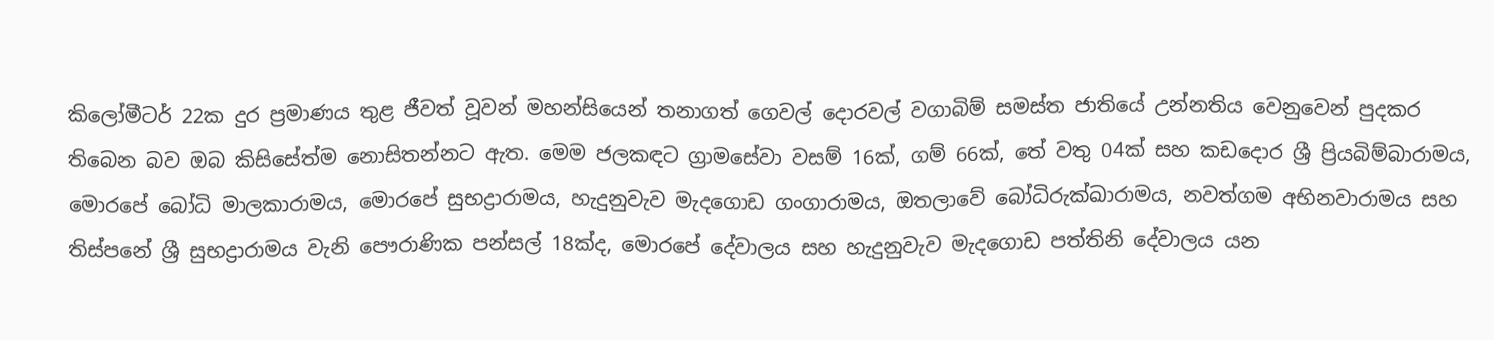කිලෝමීටර් 22ක දුර ප්‍රමාණය තුළ ජීවත් වූවන් මහන්සියෙන් තනාගත් ගෙවල් දොරවල් වගාබිම් සමස්ත ජාතියේ උන්නතිය වෙනුවෙන් පුදකර තිබෙන බව ඔබ කිසිසේත්ම නොසිතන්නට ඇත. මෙම ජලකඳට ග්‍රාමසේවා වසම් 16ක්, ගම් 66ක්, තේ වතු 04ක් සහ කඩදොර ශ්‍රී ප්‍රියබිම්බාරාමය, මොරපේ බෝධි මාලකාරාමය, මොරපේ සුභද්‍රාරාමය, හැදුනුවැව මැදගොඩ ගංගාරාමය, ඔතලාවේ බෝධිරුක්ඛාරාමය, නවත්ගම අභිනවාරාමය සහ තිස්පනේ ශ්‍රී සුභද්‍රාරාමය වැනි පෞරාණික පන්සල් 18ක්ද, මොරපේ දේවාලය සහ හැදුනුවැව මැදගොඩ පත්තිනි දේවාලය යන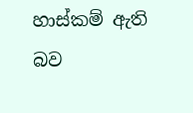හාස්කම් ඇති බව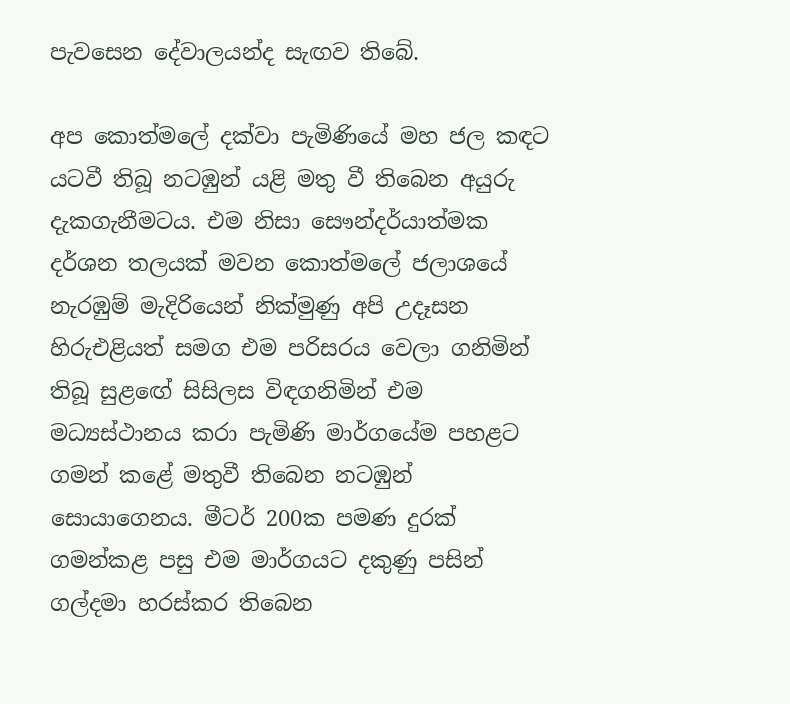පැවසෙන දේවාලයන්ද සැඟව තිබේ.

අප කොත්මලේ දක්වා පැමිණියේ මහ ජල කඳට යටවී තිබූ නටඹුන් යළි මතු වී තිබෙන අයුරු දැකගැනීමටය. එම නිසා සෞන්දර්යාත්මක දර්ශන තලයක් මවන කොත්මලේ ජලාශයේ නැරඹුම් මැදිරියෙන් නික්මුණු අපි උදෑසන හිරුඑළියත් සමග එම පරිසරය වෙලා ගනිමින් තිබූ සුළඟේ සිසිලස විඳගනිමින් එම මධ්‍යස්ථානය කරා පැමිණි මාර්ගයේම පහළට ගමන් කළේ මතුවී තිබෙන නටඹුන් සොයාගෙනය. මීටර් 200ක පමණ දුරක් ගමන්කළ පසු එම මාර්ගයට දකුණු පසින් ගල්දමා හරස්කර තිබෙන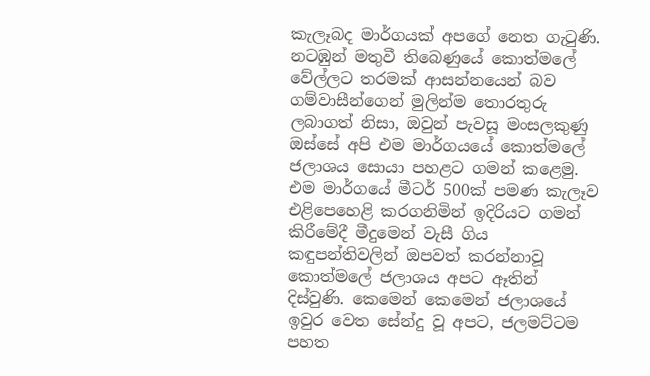කැලෑබද මාර්ගයක් අපගේ නෙත ගැටුණි. නටඹුන් මතුවී තිබෙණුයේ කොත්මලේ වේල්ලට තරමක් ආසන්නයෙන් බව ගම්වාසීන්ගෙන් මුලින්ම තොරතුරු ලබාගත් නිසා, ඔවුන් පැවසූ මංසලකුණු ඔස්සේ අපි එම මාර්ගයයේ කොත්මලේ ජලාශය සොයා පහළට ගමන් කළෙමු. එම මාර්ගයේ මීටර් 500ක් පමණ කැලෑව එළිපෙහෙළි කරගනිමින් ඉදිරියට ගමන් කිරීමේදී මීදුමෙන් වැසී ගිය කඳුපන්තිවලින් ඔපවත් කරන්නාවූ කොත්මලේ ජලාශය අපට ඈතින් දිස්වුණි. කෙමෙන් කෙමෙන් ජලාශයේ ඉවුර වෙත සේන්දු වූ අපට, ජලමට්ටම පහත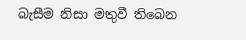බැසීම නිසා මතුවී තිබෙන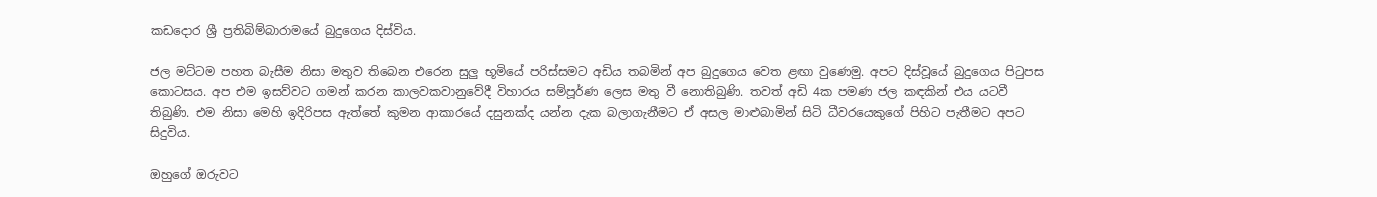කඩදොර ශ්‍රී ප්‍රතිබිම්බාරාමයේ බුදුගෙය දිස්විය.

ජල මට්ටම පහත බැසීම නිසා මතුව තිබෙන එරෙන සුලු භූමියේ පරිස්සමට අඩිය තබමින් අප බුදුගෙය වෙත ළඟා වුණෙමු. අපට දිස්වූයේ බුදුගෙය පිටුපස කොටසය. අප එම ඉසව්වට ගමන් කරන කාලවකවානුවේදී විහාරය සම්පූර්ණ ලෙස මතු වී නොතිබුණි. තවත් අඩි 4ක පමණ ජල කඳකින් එය යටවී තිබුණි. එම නිසා මෙහි ඉදිරිපස ඇත්තේ කුමන ආකාරයේ දසුනක්ද යන්න දැක බලාගැනීමට ඒ අසල මාළුබාමින් සිටි ධීවරයෙකුගේ පිහිට පැතීමට අපට සිදුවිය.

ඔහුගේ ඔරුවට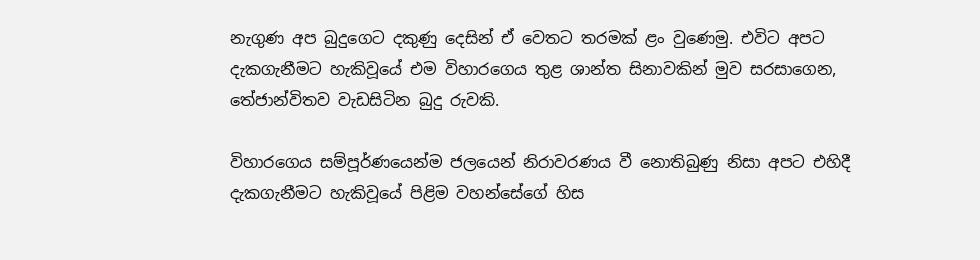නැගුණ අප බුදුගෙට දකුණු දෙසින් ඒ වෙතට තරමක් ළං වුණෙමු. එවිට අපට දැකගැනීමට හැකිවූයේ එම විහාරගෙය තුළ ශාන්ත සිනාවකින් මුව සරසාගෙන, තේජාන්විතව වැඩසිටින බුදු රුවකි.

විහාරගෙය සම්පූර්ණයෙන්ම ජලයෙන් නිරාවරණය වී නොතිබුණු නිසා අපට එහිදී දැකගැනීමට හැකිවූයේ පිළිම වහන්සේගේ හිස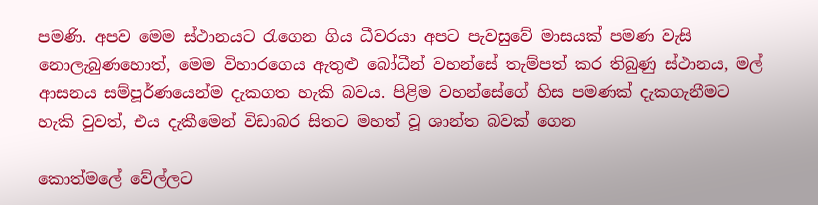පමණි. අපව මෙම ස්ථානයට රැගෙන ගිය ධීවරයා අපට පැවසුවේ මාසයක් පමණ වැසි නොලැබුණහොත්, මෙම විහාරගෙය ඇතුළු බෝධීන් වහන්සේ තැම්පත් කර තිබුණු ස්ථානය, මල් ආසනය සම්පූර්ණයෙන්ම දැකගත හැකි බවය. පිළිම වහන්සේගේ හිස පමණක් දැකගැනීමට හැකි වුවත්, එය දැකීමෙන් විඩාබර සිතට මහත් වූ ශාන්ත බවක් ගෙන

කොත්මලේ වේල්ලට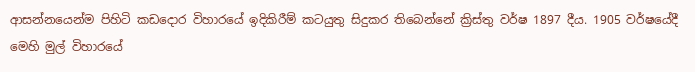ආසන්නයෙන්ම පිහිටි කඩදොර විහාරයේ ඉදිකිරීම් කටයුතු සිදුකර තිබෙන්නේ ක්‍රිස්තු වර්ෂ 1897 දීය. 1905 වර්ෂයේදී මෙහි මුල් විහාරයේ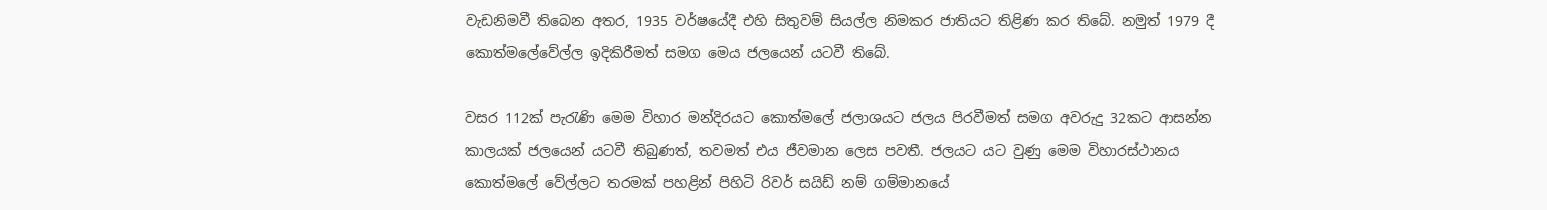වැඩනිමවී තිබෙන අතර, 1935 වර්ෂයේදී එහි සිතුවම් සියල්ල නිමකර ජාතියට තිළිණ කර තිබේ. නමුත් 1979 දී කොත්මලේවේල්ල ඉදිකිරීමත් සමග මෙය ජලයෙන් යටවී තිබේ.

වසර 112ක් පැරැණි මෙම විහාර මන්දිරයට කොත්මලේ ජලාශයට ජලය පිරවීමත් සමග අවරුදු 32කට ආසන්න කාලයක් ජලයෙන් යටවී තිබුණත්, තවමත් එය ජීවමාන ලෙස පවතී. ජලයට යට වුණු මෙම විහාරස්ථානය කොත්මලේ වේල්ලට තරමක් පහළින් පිහිටි රිවර් සයිඩ් නම් ගම්මානයේ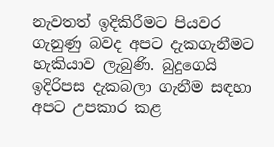නැවතත් ඉදිකිරීමට පියවර ගැනුණු බවද අපට දැකගැනීමට හැකියාව ලැබුණි. බුදුගෙයි ඉදිරිපස දැකබලා ගැනීම සඳහා අපට උපකාර කළ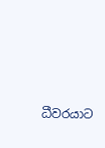ධීවරයාට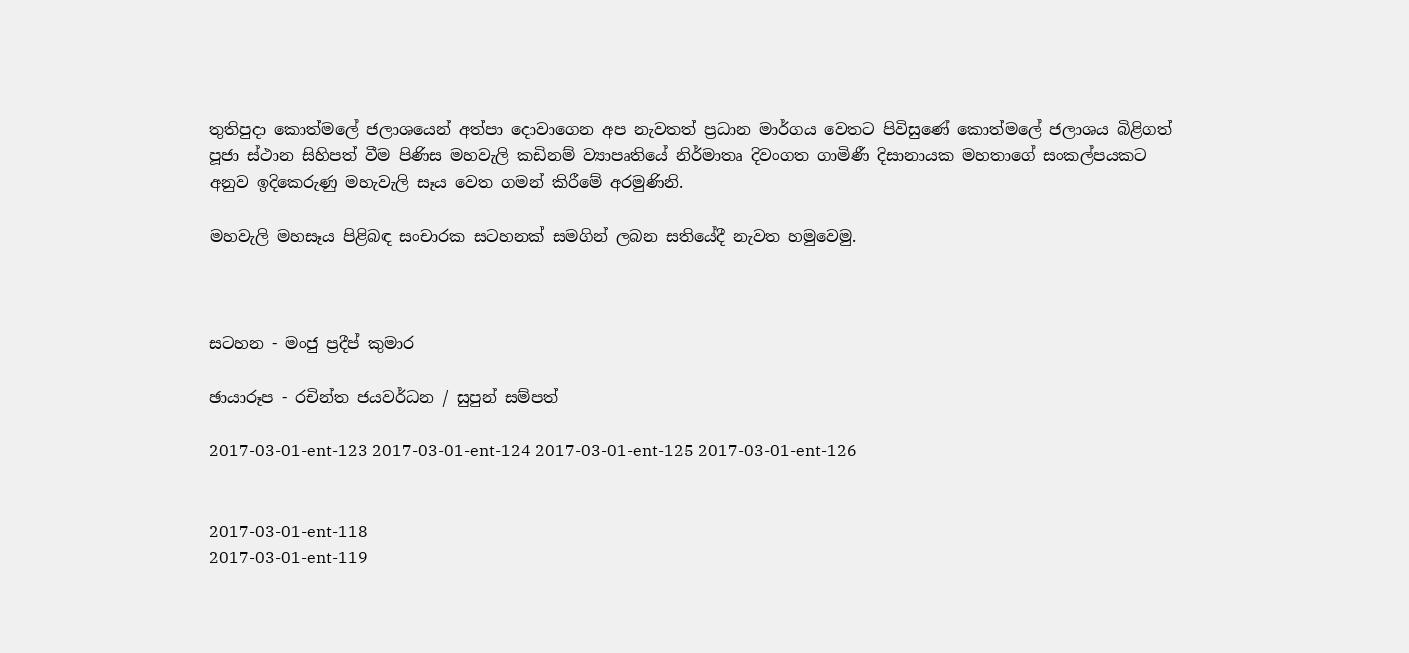තුතිපුදා කොත්මලේ ජලාශයෙන් අත්පා දොවාගෙන අප නැවතත් ප්‍රධාන මාර්ගය වෙතට පිවිසුණේ කොත්මලේ ජලාශය බිළිගත් පූජා ස්ථාන සිහිපත් වීම පිණිස මහවැලි කඩිනම් ව්‍යාපෘතියේ නිර්මාතෘ දිවංගත ගාමිණී දිසානායක මහතාගේ සංකල්පයකට අනුව ඉදිකෙරුණු මහැවැලි සෑය වෙත ගමන් කිරීමේ අරමුණිනි.

මහවැලි මහසෑය පිළිබඳ සංචාරක සටහනක් සමගින් ලබන සතියේදී නැවත හමුවෙමු.



සටහන - මංජු ප්‍රදීප් කුමාර

ඡායාරූප - රචින්ත ජයවර්ධන / සුපුන් සම්පත්

2017-03-01-ent-123 2017-03-01-ent-124 2017-03-01-ent-125 2017-03-01-ent-126


2017-03-01-ent-118
2017-03-01-ent-119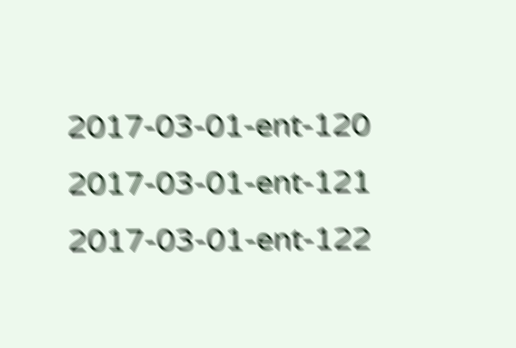2017-03-01-ent-120
2017-03-01-ent-121
2017-03-01-ent-122